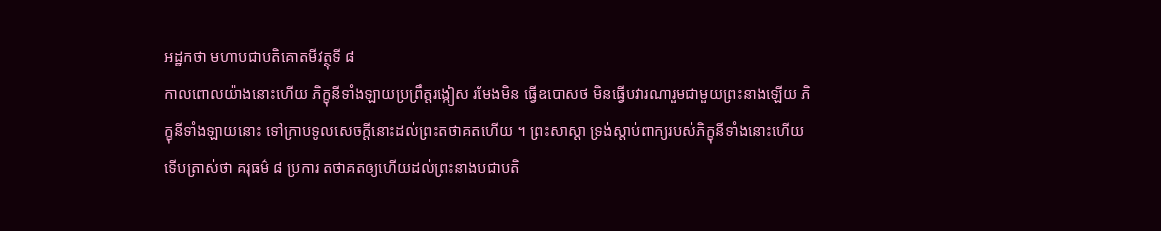អដ្ឋកថា មហាបជាបតិគោតមីវត្ថុទី ៨
កាលពោលយ៉ាងនោះហើយ ភិក្ខុនីទាំងឡាយប្រព្រឹត្តរង្កៀស រមែងមិន ធ្វើឧបោសថ មិនធ្វើបវារណារួមជាមួយព្រះនាងឡើយ ភិក្ខុនីទាំងឡាយនោះ ទៅក្រាបទូលសេចក្តីនោះដល់ព្រះតថាគតហើយ ។ ព្រះសាស្តា ទ្រង់ស្តាប់ពាក្យរបស់ភិក្ខុនីទាំងនោះហើយ ទើបត្រាស់ថា គរុធម៌ ៨ ប្រការ តថាគតឲ្យហើយដល់ព្រះនាងបជាបតិ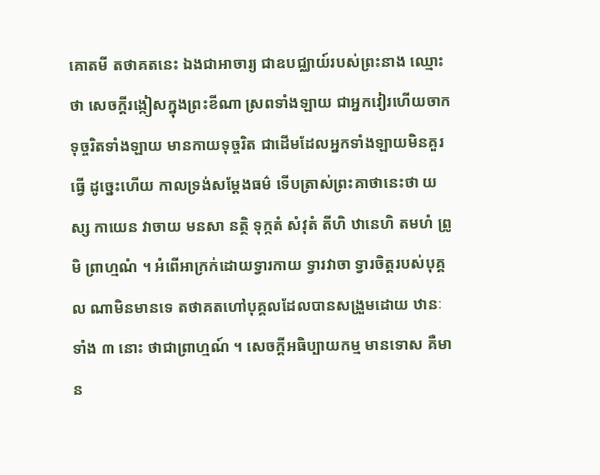គោតមី តថាគតនេះ ឯងជាអាចារ្យ ជាឧបជ្ឈាយ៍របស់ព្រះនាង ឈ្មោះថា សេចក្តីរង្កៀសក្នុងព្រះខីណា ស្រពទាំងឡាយ ជាអ្នកវៀរហើយចាកទុច្ចរិតទាំងឡាយ មានកាយទុច្ចរិត ជាដើមដែលអ្នកទាំងឡាយមិនគួរធ្វើ ដូច្នេះហើយ កាលទ្រង់សម្តែងធម៌ ទើបត្រាស់ព្រះគាថានេះថា យស្ស កាយេន វាចាយ មនសា នត្ថិ ទុក្កតំ សំវុតំ តីហិ ឋានេហិ តមហំ ព្រូមិ ព្រាហ្មណំ ។ អំពើអាក្រក់ដោយទ្វារកាយ ទ្វារវាចា ទ្វារចិត្តរបស់បុគ្គល ណាមិនមានទេ តថាគតហៅបុគ្គលដែលបានសង្រួមដោយ ឋានៈទាំង ៣ នោះ ថាជាព្រាហ្មណ៍ ។ សេចក្តីអធិប្បាយកម្ម មានទោស គឺមាន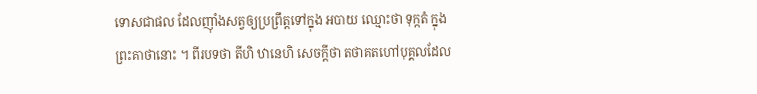ទោសជាផល ដែលញ៉ាំងសត្វឲ្យប្រព្រឹត្តទៅក្នុង អបាយ ឈ្មោះថា ទុក្កតំ ក្នុងព្រះគាថានោះ ។ ពីរបទថា តីហិ ឋានេហិ សេចក្តីថា តថាគតហៅបុគ្គលដែល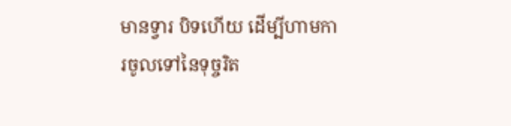មានទ្វារ បិទហើយ ដើម្បីហាមការចូលទៅនៃទុច្ចរិត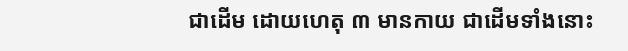ជាដើម ដោយហេតុ ៣ មានកាយ ជាដើមទាំងនោះ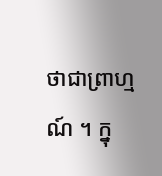ថាជាព្រាហ្មណ៍ ។ ក្នុ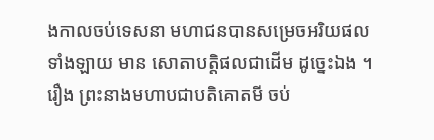ងកាលចប់ទេសនា មហាជនបានសម្រេចអរិយផលទាំងឡាយ មាន សោតាបត្តិផលជាដើម ដូច្នេះឯង ។ រឿង ព្រះនាងមហាបជាបតិគោតមី ចប់